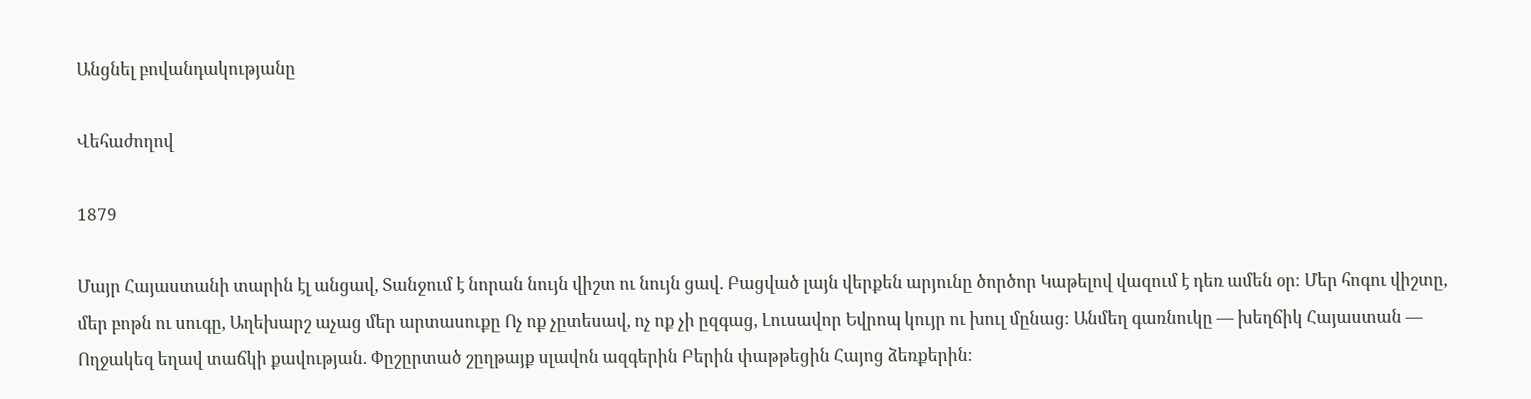Անցնել բովանդակությանը

Վեհաժողով

1879

Մայր Հայաստանի տարին էլ անցավ, Տանջում է նորան նույն վիշտ ու նույն ցավ. Բացված լայն վերքեն արյունը ծործոր Կաթելով վազում է դեռ ամեն օր։ Մեր հոգու վիշտը, մեր բոթն ու սուգը, Աղեխարշ աչաց մեր արտասուքը Ոչ ոք չըտեսավ, ոչ ոք չի ըզգաց, Լուսավոր Եվրոպ կույր ու խուլ մընաց։ Անմեղ գառնուկը — խեղճիկ Հայաստան — Ողջակեզ եղավ տաճկի քավության. Փըշըրտած շըղթայք սլավոն ազգերին Բերին փաթթեցին Հայոց ձեռքերին։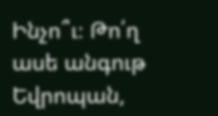Ինչո՞ւ։ Թո՛ղ ասե անգութ Եվրոպան,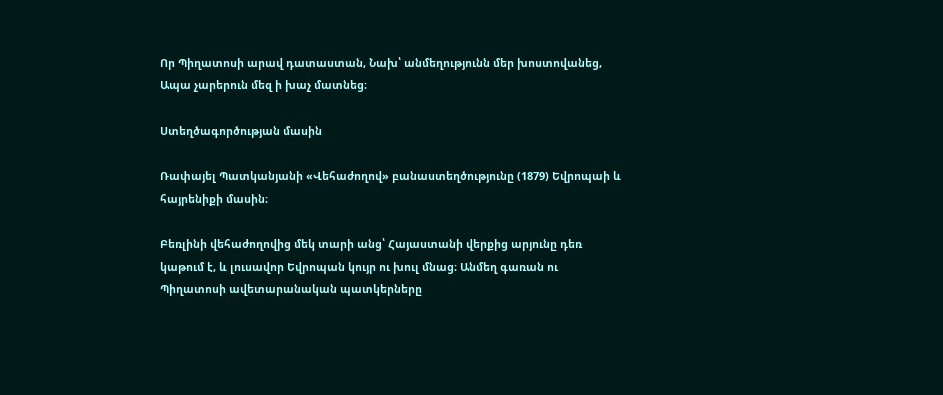Որ Պիղատոսի արավ դատաստան, Նախ՝ անմեղությունն մեր խոստովանեց, Ապա չարերուն մեզ ի խաչ մատնեց։

Ստեղծագործության մասին

Ռափայել Պատկանյանի «Վեհաժողով» բանաստեղծությունը (1879) Եվրոպաի և հայրենիքի մասին։

Բեռլինի վեհաժողովից մեկ տարի անց՝ Հայաստանի վերքից արյունը դեռ կաթում է, և լուսավոր Եվրոպան կույր ու խուլ մնաց։ Անմեղ գառան ու Պիղատոսի ավետարանական պատկերները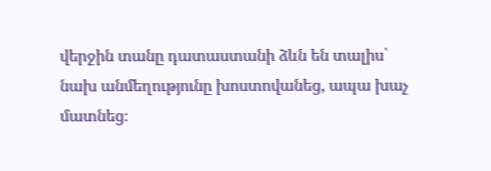վերջին տանը դատաստանի ձևն են տալիս՝ նախ անմեղությունը խոստովանեց, ապա խաչ մատնեց։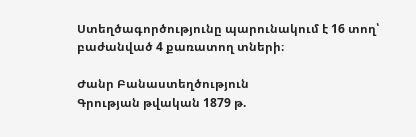Ստեղծագործությունը պարունակում է 16 տող՝ բաժանված 4 քառատող տների։

Ժանր Բանաստեղծություն
Գրության թվական 1879 թ.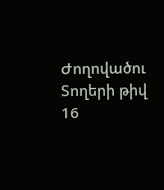Ժողովածու
Տողերի թիվ 16